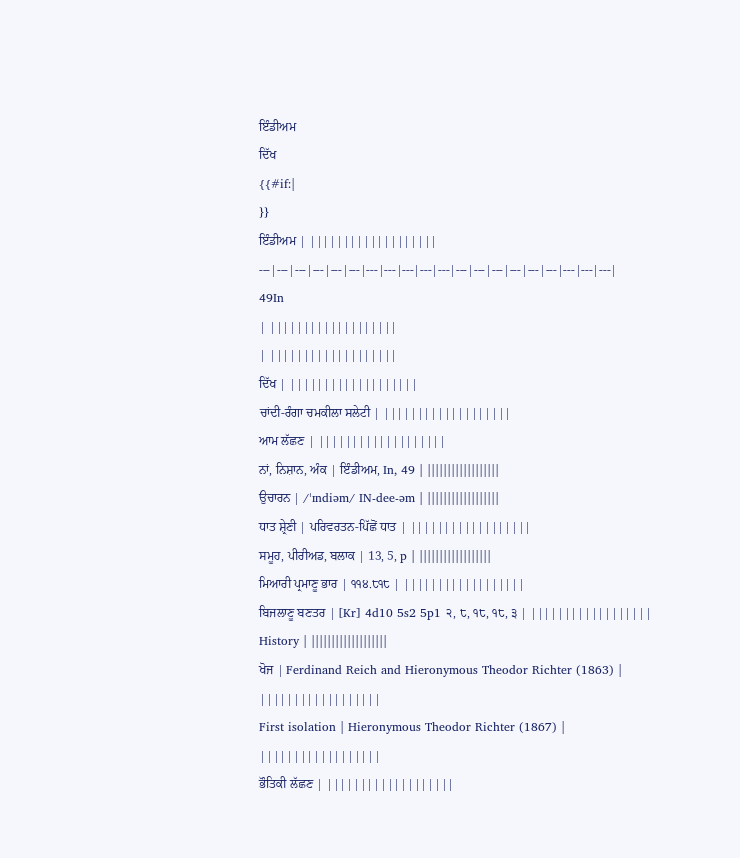ਇੰਡੀਅਮ
ਦਿੱਖ
{{#if:|
}}
ਇੰਡੀਅਮ | |||||||||||||||||||
---|---|---|---|---|---|---|---|---|---|---|---|---|---|---|---|---|---|---|---|
49In
| |||||||||||||||||||
| |||||||||||||||||||
ਦਿੱਖ | |||||||||||||||||||
ਚਾਂਦੀ-ਰੰਗਾ ਚਮਕੀਲਾ ਸਲੇਟੀ | |||||||||||||||||||
ਆਮ ਲੱਛਣ | |||||||||||||||||||
ਨਾਂ, ਨਿਸ਼ਾਨ, ਅੰਕ | ਇੰਡੀਅਮ, In, 49 | ||||||||||||||||||
ਉਚਾਰਨ | /ˈɪndiəm/ IN-dee-əm | ||||||||||||||||||
ਧਾਤ ਸ਼੍ਰੇਣੀ | ਪਰਿਵਰਤਨ-ਪਿੱਛੋਂ ਧਾਤ | ||||||||||||||||||
ਸਮੂਹ, ਪੀਰੀਅਡ, ਬਲਾਕ | 13, 5, p | ||||||||||||||||||
ਮਿਆਰੀ ਪ੍ਰਮਾਣੂ ਭਾਰ | ੧੧੪.੮੧੮ | ||||||||||||||||||
ਬਿਜਲਾਣੂ ਬਣਤਰ | [Kr] 4d10 5s2 5p1 ੨, ੮, ੧੮, ੧੮, ੩ | ||||||||||||||||||
History | |||||||||||||||||||
ਖੋਜ | Ferdinand Reich and Hieronymous Theodor Richter (1863) | ||||||||||||||||||
First isolation | Hieronymous Theodor Richter (1867) | ||||||||||||||||||
ਭੌਤਿਕੀ ਲੱਛਣ | |||||||||||||||||||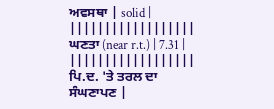ਅਵਸਥਾ | solid | ||||||||||||||||||
ਘਣਤਾ (near r.t.) | 7.31 | ||||||||||||||||||
ਪਿ.ਦ. 'ਤੇ ਤਰਲ ਦਾ ਸੰਘਣਾਪਣ |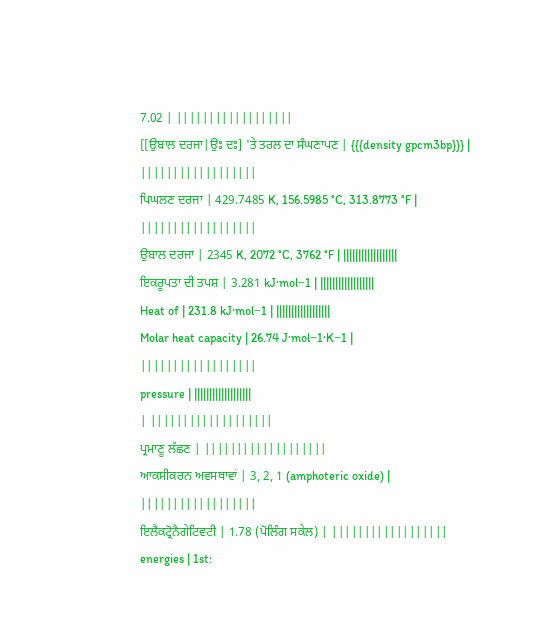7.02 | ||||||||||||||||||
[[ਉਬਾਲ ਦਰਜਾ|ਉਃ ਦਃ] 'ਤੇ ਤਰਲ ਦਾ ਸੰਘਣਾਪਣ | {{{density gpcm3bp}}} | ||||||||||||||||||
ਪਿਘਲਣ ਦਰਜਾ | 429.7485 K, 156.5985 °C, 313.8773 °F | ||||||||||||||||||
ਉਬਾਲ ਦਰਜਾ | 2345 K, 2072 °C, 3762 °F | ||||||||||||||||||
ਇਕਰੂਪਤਾ ਦੀ ਤਪਸ਼ | 3.281 kJ·mol−1 | ||||||||||||||||||
Heat of | 231.8 kJ·mol−1 | ||||||||||||||||||
Molar heat capacity | 26.74 J·mol−1·K−1 | ||||||||||||||||||
pressure | |||||||||||||||||||
| |||||||||||||||||||
ਪ੍ਰਮਾਣੂ ਲੱਛਣ | |||||||||||||||||||
ਆਕਸੀਕਰਨ ਅਵਸਥਾਵਾਂ | 3, 2, 1 (amphoteric oxide) | ||||||||||||||||||
ਇਲੈਕਟ੍ਰੋਨੈਗੇਟਿਵਟੀ | 1.78 (ਪੋਲਿੰਗ ਸਕੇਲ) | ||||||||||||||||||
energies | 1st: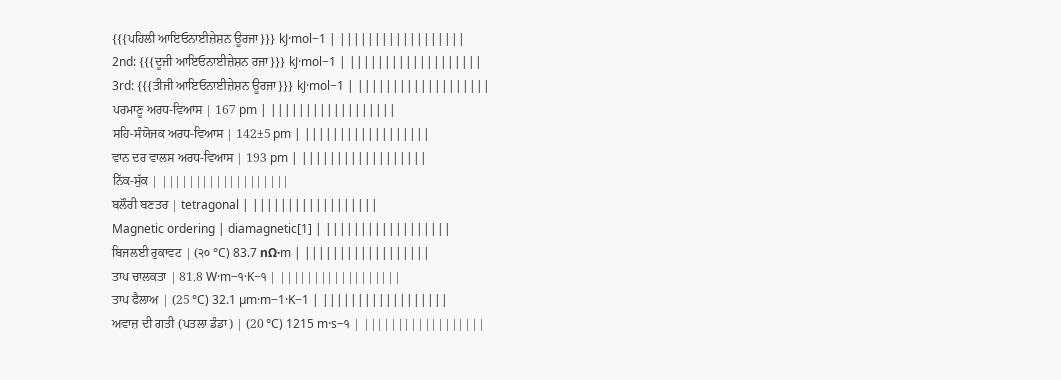{{{ਪਹਿਲੀ ਆਇਓਨਾਈਜ਼ੇਸ਼ਨ ਊਰਜਾ}}} kJ·mol−1 | ||||||||||||||||||
2nd: {{{ਦੂਜੀ ਆਇਓਨਾਈਜ਼ੇਸ਼ਨ ਰਜਾ}}} kJ·mol−1 | |||||||||||||||||||
3rd: {{{ਤੀਜੀ ਆਇਓਨਾਈਜ਼ੇਸ਼ਨ ਊਰਜਾ}}} kJ·mol−1 | |||||||||||||||||||
ਪਰਮਾਣੂ ਅਰਧ-ਵਿਆਸ | 167 pm | ||||||||||||||||||
ਸਹਿ-ਸੰਯੋਜਕ ਅਰਧ-ਵਿਆਸ | 142±5 pm | ||||||||||||||||||
ਵਾਨ ਦਰ ਵਾਲਸ ਅਰਧ-ਵਿਆਸ | 193 pm | ||||||||||||||||||
ਨਿੱਕ-ਸੁੱਕ | |||||||||||||||||||
ਬਲੌਰੀ ਬਣਤਰ | tetragonal | ||||||||||||||||||
Magnetic ordering | diamagnetic[1] | ||||||||||||||||||
ਬਿਜਲਈ ਰੁਕਾਵਟ | (੨੦ °C) 83.7 nΩ·m | ||||||||||||||||||
ਤਾਪ ਚਾਲਕਤਾ | 81.8 W·m−੧·K−੧ | ||||||||||||||||||
ਤਾਪ ਫੈਲਾਅ | (25 °C) 32.1 µm·m−1·K−1 | ||||||||||||||||||
ਅਵਾਜ਼ ਦੀ ਗਤੀ (ਪਤਲਾ ਡੰਡਾ) | (20 °C) 1215 m·s−੧ | ||||||||||||||||||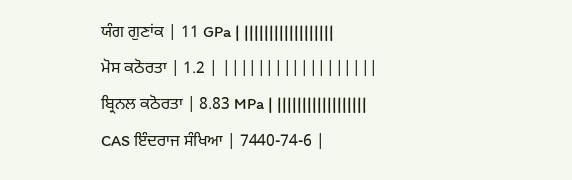ਯੰਗ ਗੁਣਾਂਕ | 11 GPa | ||||||||||||||||||
ਮੋਸ ਕਠੋਰਤਾ | 1.2 | ||||||||||||||||||
ਬ੍ਰਿਨਲ ਕਠੋਰਤਾ | 8.83 MPa | ||||||||||||||||||
CAS ਇੰਦਰਾਜ ਸੰਖਿਆ | 7440-74-6 |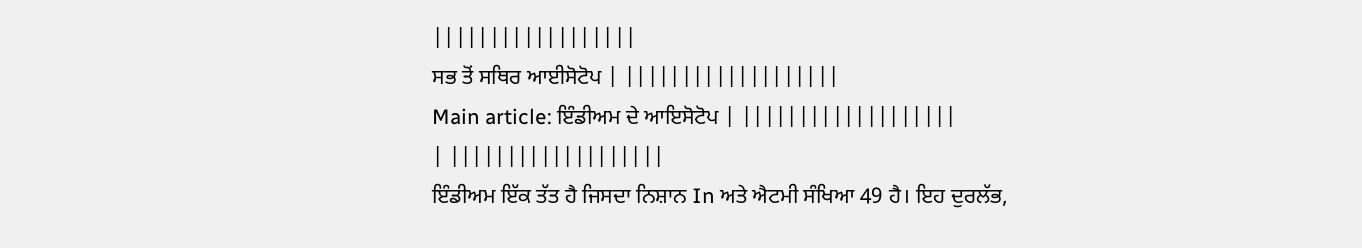||||||||||||||||||
ਸਭ ਤੋਂ ਸਥਿਰ ਆਈਸੋਟੋਪ | |||||||||||||||||||
Main article: ਇੰਡੀਅਮ ਦੇ ਆਇਸੋਟੋਪ | |||||||||||||||||||
| |||||||||||||||||||
ਇੰਡੀਅਮ ਇੱਕ ਤੱਤ ਹੈ ਜਿਸਦਾ ਨਿਸ਼ਾਨ In ਅਤੇ ਐਟਮੀ ਸੰਖਿਆ 49 ਹੈ। ਇਹ ਦੁਰਲੱਭ,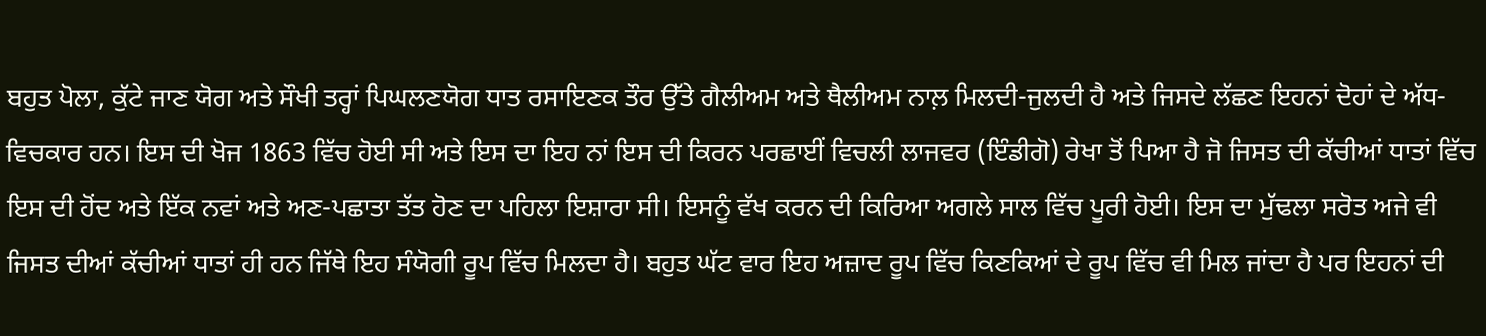ਬਹੁਤ ਪੋਲਾ, ਕੁੱਟੇ ਜਾਣ ਯੋਗ ਅਤੇ ਸੌਖੀ ਤਰ੍ਹਾਂ ਪਿਘਲਣਯੋਗ ਧਾਤ ਰਸਾਇਣਕ ਤੌਰ ਉੱਤੇ ਗੈਲੀਅਮ ਅਤੇ ਥੈਲੀਅਮ ਨਾਲ਼ ਮਿਲਦੀ-ਜੁਲਦੀ ਹੈ ਅਤੇ ਜਿਸਦੇ ਲੱਛਣ ਇਹਨਾਂ ਦੋਹਾਂ ਦੇ ਅੱਧ-ਵਿਚਕਾਰ ਹਨ। ਇਸ ਦੀ ਖੋਜ 1863 ਵਿੱਚ ਹੋਈ ਸੀ ਅਤੇ ਇਸ ਦਾ ਇਹ ਨਾਂ ਇਸ ਦੀ ਕਿਰਨ ਪਰਛਾਈਂ ਵਿਚਲੀ ਲਾਜਵਰ (ਇੰਡੀਗੋ) ਰੇਖਾ ਤੋਂ ਪਿਆ ਹੈ ਜੋ ਜਿਸਤ ਦੀ ਕੱਚੀਆਂ ਧਾਤਾਂ ਵਿੱਚ ਇਸ ਦੀ ਹੋਂਦ ਅਤੇ ਇੱਕ ਨਵਾਂ ਅਤੇ ਅਣ-ਪਛਾਤਾ ਤੱਤ ਹੋਣ ਦਾ ਪਹਿਲਾ ਇਸ਼ਾਰਾ ਸੀ। ਇਸਨੂੰ ਵੱਖ ਕਰਨ ਦੀ ਕਿਰਿਆ ਅਗਲੇ ਸਾਲ ਵਿੱਚ ਪੂਰੀ ਹੋਈ। ਇਸ ਦਾ ਮੁੱਢਲਾ ਸਰੋਤ ਅਜੇ ਵੀ ਜਿਸਤ ਦੀਆਂ ਕੱਚੀਆਂ ਧਾਤਾਂ ਹੀ ਹਨ ਜਿੱਥੇ ਇਹ ਸੰਯੋਗੀ ਰੂਪ ਵਿੱਚ ਮਿਲਦਾ ਹੈ। ਬਹੁਤ ਘੱਟ ਵਾਰ ਇਹ ਅਜ਼ਾਦ ਰੂਪ ਵਿੱਚ ਕਿਣਕਿਆਂ ਦੇ ਰੂਪ ਵਿੱਚ ਵੀ ਮਿਲ ਜਾਂਦਾ ਹੈ ਪਰ ਇਹਨਾਂ ਦੀ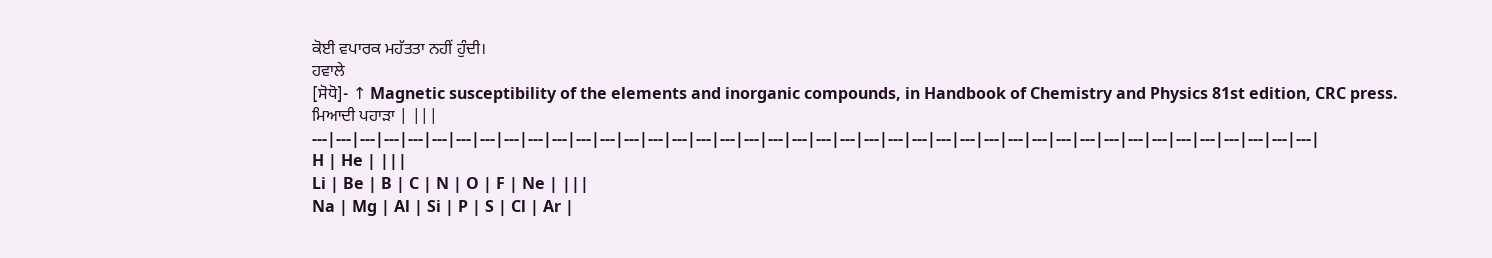ਕੋਈ ਵਪਾਰਕ ਮਹੱਤਤਾ ਨਹੀਂ ਹੁੰਦੀ।
ਹਵਾਲੇ
[ਸੋਧੋ]- ↑ Magnetic susceptibility of the elements and inorganic compounds, in Handbook of Chemistry and Physics 81st edition, CRC press.
ਮਿਆਦੀ ਪਹਾੜਾ | |||
---|---|---|---|---|---|---|---|---|---|---|---|---|---|---|---|---|---|---|---|---|---|---|---|---|---|---|---|---|---|---|---|---|---|---|---|---|---|---|---|---|---|
H | He | |||
Li | Be | B | C | N | O | F | Ne | |||
Na | Mg | Al | Si | P | S | Cl | Ar |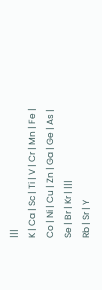|||
K | Ca | Sc | Ti | V | Cr | Mn | Fe | Co | Ni | Cu | Zn | Ga | Ge | As | Se | Br | Kr | |||
Rb | Sr | Y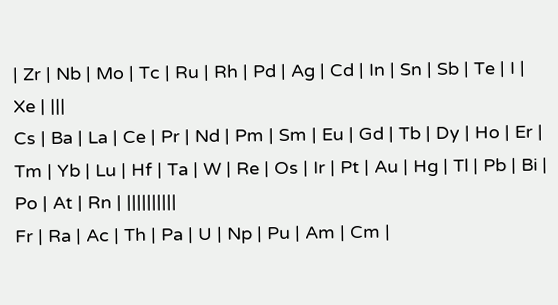| Zr | Nb | Mo | Tc | Ru | Rh | Pd | Ag | Cd | In | Sn | Sb | Te | I | Xe | |||
Cs | Ba | La | Ce | Pr | Nd | Pm | Sm | Eu | Gd | Tb | Dy | Ho | Er | Tm | Yb | Lu | Hf | Ta | W | Re | Os | Ir | Pt | Au | Hg | Tl | Pb | Bi | Po | At | Rn | ||||||||||
Fr | Ra | Ac | Th | Pa | U | Np | Pu | Am | Cm |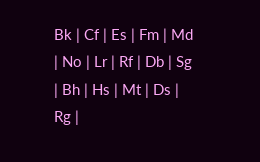Bk | Cf | Es | Fm | Md | No | Lr | Rf | Db | Sg | Bh | Hs | Mt | Ds | Rg |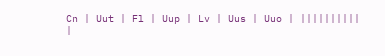Cn | Uut | Fl | Uup | Lv | Uus | Uuo | ||||||||||
|